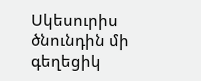Սկեսուրիս ծնունդին մի գեղեցիկ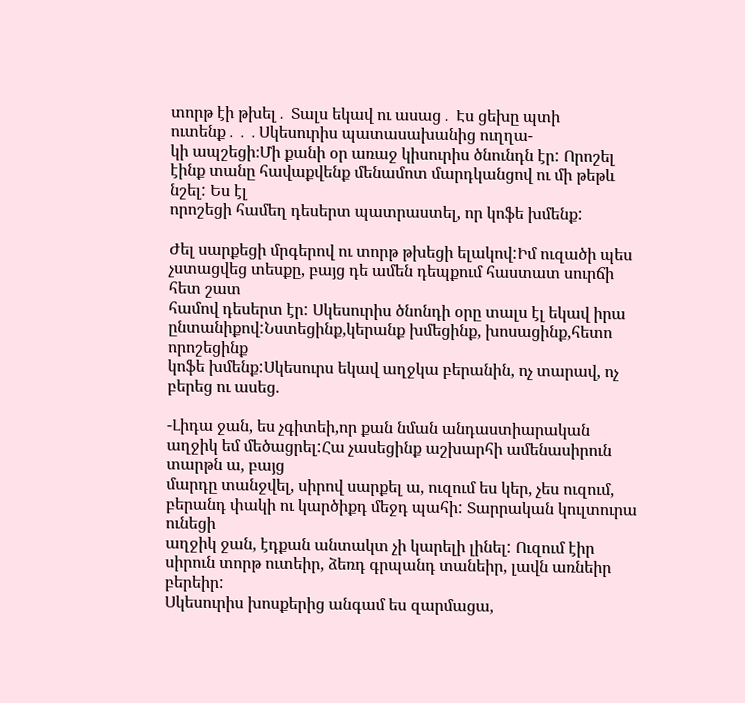տորթ էի թխել․ Տալս եկավ ու ասաց․ Էս ցեխը պտի ուտենք․․․Սկեսուրիս պատասախանից ուղղա-
կի ապշեցի։Մի քանի օր առաջ կիսուրիս ծնունդն էր: Որոշել էինք տանը հավաքվենք մենամոտ մարդկանցով ու մի թեթև նշել: Ես էլ
որոշեցի համեղ դեսերտ պատրաստել, որ կոֆե խմենք:

Ժել սարքեցի մրգերով ու տորթ թխեցի ելակով:Իմ ուզածի պես չստացվեց տեսքը, բայց դե ամեն դեպքում հաստատ սուրճի հետ շատ
համով դեսերտ էր: Սկեսուրիս ծնոնդի օրը տալս էլ եկավ իրա ընտանիքով:Նստեցինք,կերանք խմեցինք, խոսացինք,հետո որոշեցինք
կոֆե խմենք:Սկեսուրս եկավ աղջկա բերանին, ոչ տարավ, ոչ բերեց ու ասեց.

-Լիդա ջան, ես չգիտեի,որ քան նման անդաստիարական աղջիկ եմ մեծացրել:Հա չասեցինք աշխարհի ամենասիրուն տարթն ա, բայց
մարդը տանջվել, սիրով սարքել ա, ուզում ես կեր, չես ուզում, բերանդ փակի ու կարծիքդ մեջդ պահի: Տարրական կուլտուրա ունեցի
աղջիկ ջան, էդքան անտակտ չի կարելի լինել: Ուզում էիր սիրուն տորթ ուտեիր, ձեռդ գրպանդ տանեիր, լավն առնեիր բերեիր:
Սկեսուրիս խոսքերից անգամ ես զարմացա,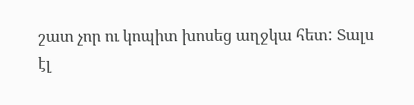շատ չոր ու կոպիտ խոսեց աղջկա հետ: Տալս էլ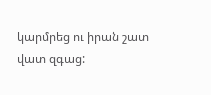կարմրեց ու իրան շատ վատ զգաց: